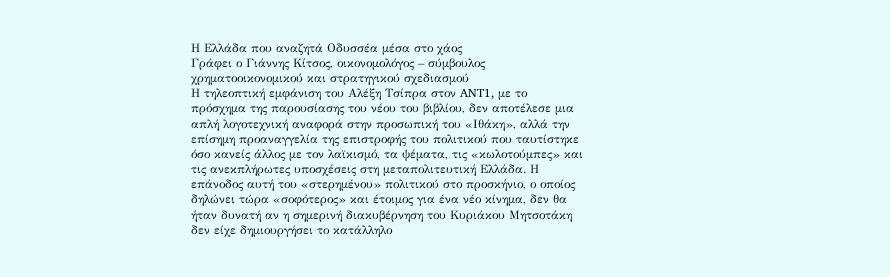Η Ελλάδα που αναζητά Οδυσσέα μέσα στο χάος
Γράφει ο Γιάννης Κίτσος, οικονομολόγος – σύμβουλος χρηματοοικονομικού και στρατηγικού σχεδιασμού
Η τηλεοπτική εμφάνιση του Αλέξη Τσίπρα στον ANT1, με το πρόσχημα της παρουσίασης του νέου του βιβλίου, δεν αποτέλεσε μια απλή λογοτεχνική αναφορά στην προσωπική του «Ιθάκη», αλλά την επίσημη προαναγγελία της επιστροφής του πολιτικού που ταυτίστηκε όσο κανείς άλλος με τον λαϊκισμό, τα ψέματα, τις «κωλοτούμπες» και τις ανεκπλήρωτες υποσχέσεις στη μεταπολιτευτική Ελλάδα. Η επάνοδος αυτή του «στερημένου» πολιτικού στο προσκήνιο, ο οποίος δηλώνει τώρα «σοφότερος» και έτοιμος για ένα νέο κίνημα, δεν θα ήταν δυνατή αν η σημερινή διακυβέρνηση του Κυριάκου Μητσοτάκη δεν είχε δημιουργήσει το κατάλληλο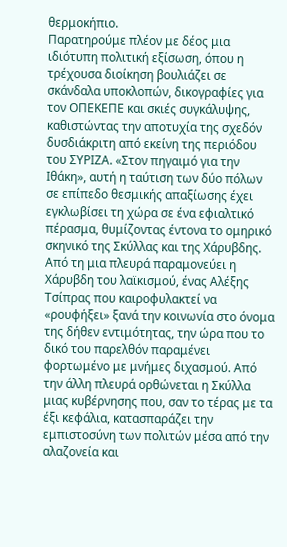θερμοκήπιο.
Παρατηρούμε πλέον με δέος μια ιδιότυπη πολιτική εξίσωση, όπου η τρέχουσα διοίκηση βουλιάζει σε σκάνδαλα υποκλοπών, δικογραφίες για τον ΟΠΕΚΕΠΕ και σκιές συγκάλυψης, καθιστώντας την αποτυχία της σχεδόν δυσδιάκριτη από εκείνη της περιόδου του ΣΥΡΙΖΑ. «Στον πηγαιμό για την Ιθάκη», αυτή η ταύτιση των δύο πόλων σε επίπεδο θεσμικής απαξίωσης έχει εγκλωβίσει τη χώρα σε ένα εφιαλτικό πέρασμα, θυμίζοντας έντονα το ομηρικό σκηνικό της Σκύλλας και της Χάρυβδης.
Από τη μια πλευρά παραμονεύει η Χάρυβδη του λαϊκισμού, ένας Αλέξης Τσίπρας που καιροφυλακτεί να «ρουφήξει» ξανά την κοινωνία στο όνομα της δήθεν εντιμότητας, την ώρα που το δικό του παρελθόν παραμένει φορτωμένο με μνήμες διχασμού. Από την άλλη πλευρά ορθώνεται η Σκύλλα μιας κυβέρνησης που, σαν το τέρας με τα έξι κεφάλια, κατασπαράζει την εμπιστοσύνη των πολιτών μέσα από την αλαζονεία και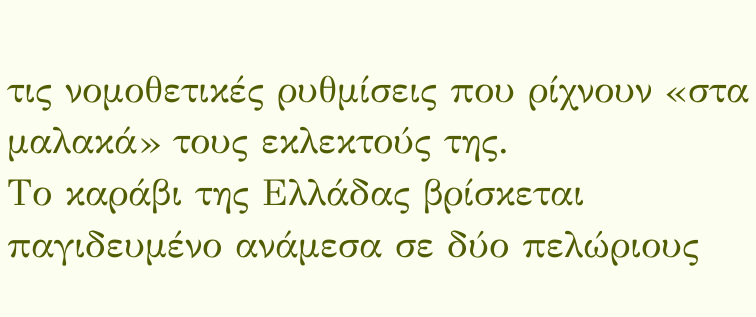τις νομοθετικές ρυθμίσεις που ρίχνουν «στα μαλακά» τους εκλεκτούς της.
Το καράβι της Ελλάδας βρίσκεται παγιδευμένο ανάμεσα σε δύο πελώριους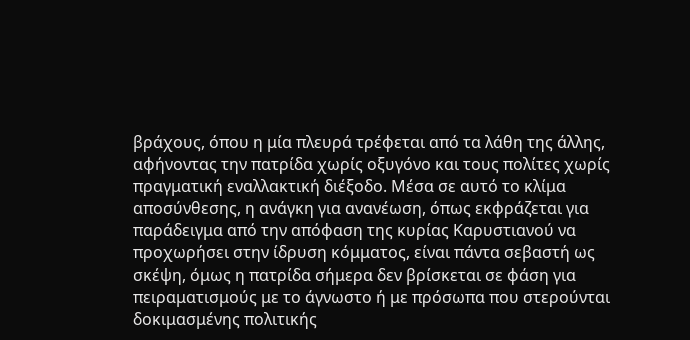βράχους, όπου η μία πλευρά τρέφεται από τα λάθη της άλλης, αφήνοντας την πατρίδα χωρίς οξυγόνο και τους πολίτες χωρίς πραγματική εναλλακτική διέξοδο. Μέσα σε αυτό το κλίμα αποσύνθεσης, η ανάγκη για ανανέωση, όπως εκφράζεται για παράδειγμα από την απόφαση της κυρίας Καρυστιανού να προχωρήσει στην ίδρυση κόμματος, είναι πάντα σεβαστή ως σκέψη, όμως η πατρίδα σήμερα δεν βρίσκεται σε φάση για πειραματισμούς με το άγνωστο ή με πρόσωπα που στερούνται δοκιμασμένης πολιτικής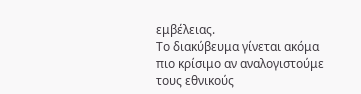εμβέλειας.
Το διακύβευμα γίνεται ακόμα πιο κρίσιμο αν αναλογιστούμε τους εθνικούς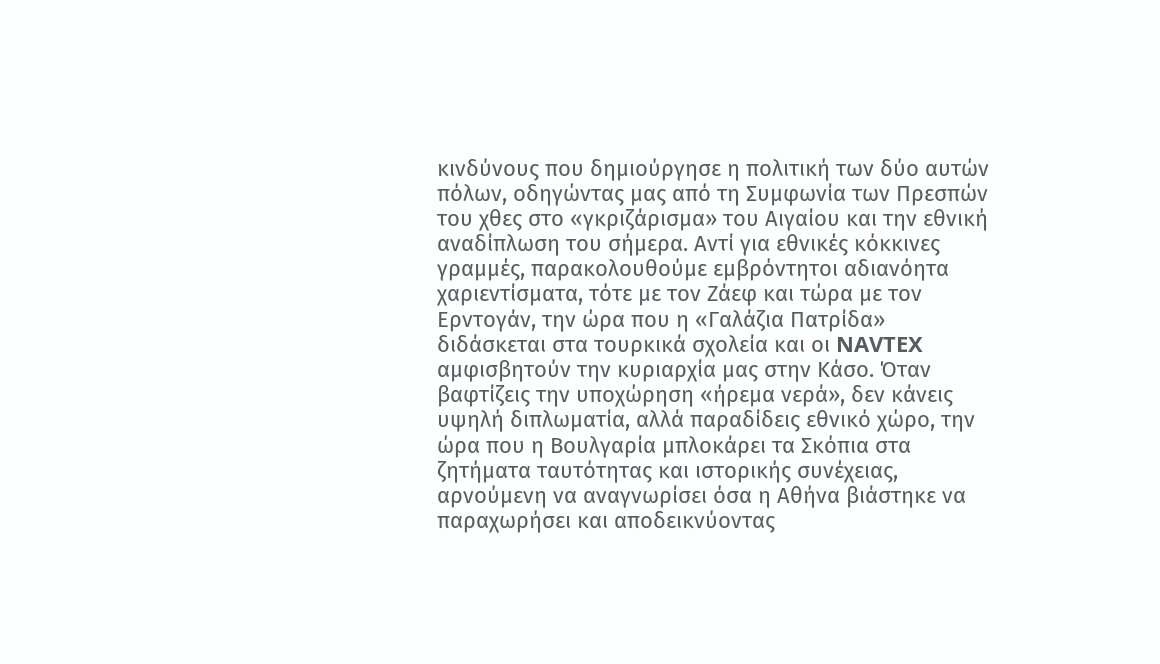κινδύνους που δημιούργησε η πολιτική των δύο αυτών πόλων, οδηγώντας μας από τη Συμφωνία των Πρεσπών του χθες στο «γκριζάρισμα» του Αιγαίου και την εθνική αναδίπλωση του σήμερα. Αντί για εθνικές κόκκινες γραμμές, παρακολουθούμε εμβρόντητοι αδιανόητα χαριεντίσματα, τότε με τον Ζάεφ και τώρα με τον Ερντογάν, την ώρα που η «Γαλάζια Πατρίδα» διδάσκεται στα τουρκικά σχολεία και οι NAVTEX αμφισβητούν την κυριαρχία μας στην Κάσο. Όταν βαφτίζεις την υποχώρηση «ήρεμα νερά», δεν κάνεις υψηλή διπλωματία, αλλά παραδίδεις εθνικό χώρο, την ώρα που η Βουλγαρία μπλοκάρει τα Σκόπια στα ζητήματα ταυτότητας και ιστορικής συνέχειας, αρνούμενη να αναγνωρίσει όσα η Αθήνα βιάστηκε να παραχωρήσει και αποδεικνύοντας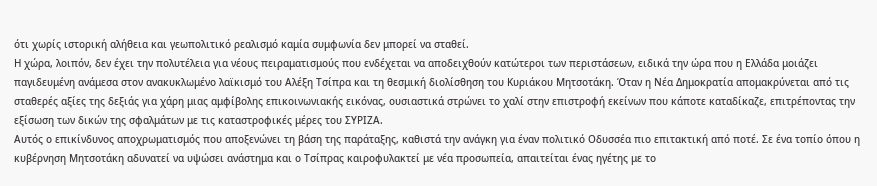ότι χωρίς ιστορική αλήθεια και γεωπολιτικό ρεαλισμό καμία συμφωνία δεν μπορεί να σταθεί.
Η χώρα, λοιπόν, δεν έχει την πολυτέλεια για νέους πειραματισμούς που ενδέχεται να αποδειχθούν κατώτεροι των περιστάσεων, ειδικά την ώρα που η Ελλάδα μοιάζει παγιδευμένη ανάμεσα στον ανακυκλωμένο λαϊκισμό του Αλέξη Τσίπρα και τη θεσμική διολίσθηση του Κυριάκου Μητσοτάκη. Όταν η Νέα Δημοκρατία απομακρύνεται από τις σταθερές αξίες της δεξιάς για χάρη μιας αμφίβολης επικοινωνιακής εικόνας, ουσιαστικά στρώνει το χαλί στην επιστροφή εκείνων που κάποτε καταδίκαζε, επιτρέποντας την εξίσωση των δικών της σφαλμάτων με τις καταστροφικές μέρες του ΣΥΡΙΖΑ.
Αυτός ο επικίνδυνος αποχρωματισμός που αποξενώνει τη βάση της παράταξης, καθιστά την ανάγκη για έναν πολιτικό Οδυσσέα πιο επιτακτική από ποτέ. Σε ένα τοπίο όπου η κυβέρνηση Μητσοτάκη αδυνατεί να υψώσει ανάστημα και ο Τσίπρας καιροφυλακτεί με νέα προσωπεία, απαιτείται ένας ηγέτης με το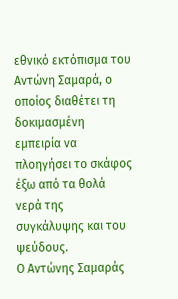εθνικό εκτόπισμα του Αντώνη Σαμαρά, ο οποίος διαθέτει τη δοκιμασμένη εμπειρία να πλοηγήσει το σκάφος έξω από τα θολά νερά της συγκάλυψης και του ψεύδους.
Ο Αντώνης Σαμαράς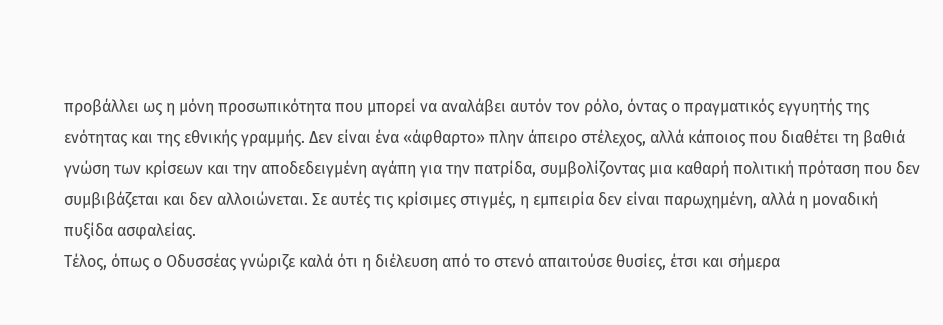προβάλλει ως η μόνη προσωπικότητα που μπορεί να αναλάβει αυτόν τον ρόλο, όντας ο πραγματικός εγγυητής της ενότητας και της εθνικής γραμμής. Δεν είναι ένα «άφθαρτο» πλην άπειρο στέλεχος, αλλά κάποιος που διαθέτει τη βαθιά γνώση των κρίσεων και την αποδεδειγμένη αγάπη για την πατρίδα, συμβολίζοντας μια καθαρή πολιτική πρόταση που δεν συμβιβάζεται και δεν αλλοιώνεται. Σε αυτές τις κρίσιμες στιγμές, η εμπειρία δεν είναι παρωχημένη, αλλά η μοναδική πυξίδα ασφαλείας.
Τέλος, όπως ο Οδυσσέας γνώριζε καλά ότι η διέλευση από το στενό απαιτούσε θυσίες, έτσι και σήμερα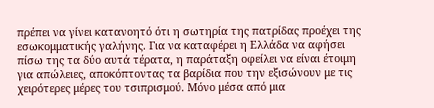πρέπει να γίνει κατανοητό ότι η σωτηρία της πατρίδας προέχει της εσωκομματικής γαλήνης. Για να καταφέρει η Ελλάδα να αφήσει πίσω της τα δύο αυτά τέρατα, η παράταξη οφείλει να είναι έτοιμη για απώλειες, αποκόπτοντας τα βαρίδια που την εξισώνουν με τις χειρότερες μέρες του τσιπρισμού. Μόνο μέσα από μια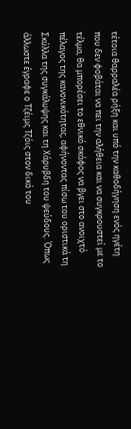τέτοια θαρραλέα ρήξη και υπό την καθοδήγηση ενός ηγέτη που δεν φοβάται να πει την αλήθεια και να συγκρουστεί με το τέλμα, θα μπορέσει το εθνικό σκάφος να βγει στο ανοιχτό πέλαγος της κανονικότητας, αφήνοντας πίσω του οριστικά τη Σκύλλα της συγκάλυψης και τη Χάρυβδη του ψεύδους. Όπως άλλωστε έγραφε ο Τζέιμς Τζόις στον δικό του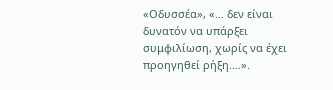«Οδυσσέα», «… δεν είναι δυνατόν να υπάρξει συμφιλίωση, χωρίς να έχει προηγηθεί ρήξη.…».